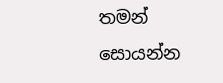තමන් සොයන්න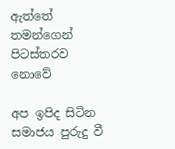ඇත්තේ තමන්ගෙන් පිටස්තරව නොවේ

අප ඉපිද සිටින සමාජය පුරුදු වී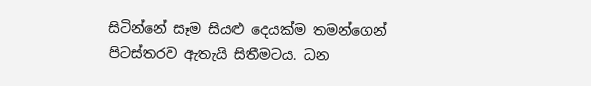සිටින්නේ සෑම සියළු දෙයක්ම තමන්ගෙන් පිටස්තරව ඇතැයි සිතීමටය. ධන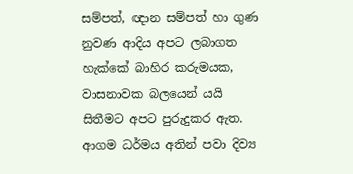සම්පත්, ඥාන සම්පත් හා ගුණ නුවණ ආදිය අපට ලබාගත හැක්කේ බාහිර කරුමයක, වාසනාවක බලයෙන් යයි සිතීමට අපට පුරුදුකර ඇත. ආගම ධර්මය අතින් පවා දිව්‍ය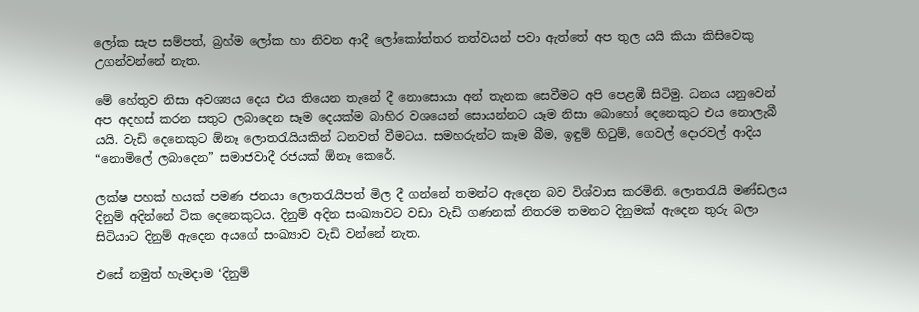ලෝක සැප සම්පත්, බ්‍රහ්ම ලෝක හා නිවන ආදී ලෝකෝත්තර තත්වයන් පවා ඇත්තේ අප තුල යයි කියා කිසිවෙකු උගන්වන්නේ නැත.

මේ හේතුව නිසා අවශ්‍යය දෙය එය තියෙන තැනේ දී නොසොයා අන් තැනක සෙවීමට අපි පෙළඹී සිටිමු. ධනය යනුවෙන් අප අදහස් කරන සතුට ලබාදෙන සෑම දෙයක්ම බාහිර වශයෙන් සොයන්නට යෑම නිසා බොහෝ දෙනෙකුට එය නොලැබී යයි. වැඩි දෙනෙකුට ඕනෑ ලොතරැයියකින් ධනවත් වීමටය. සමහරුන්ට කෑම බීම, ඉඳුම් හිටුම්, ගෙවල් දොරවල් ආදිය “නොමිලේ ලබාදෙන” සමාජවාදී රජයක් ඕනෑ කෙරේ.

ලක්ෂ පහක් හයක් පමණ ජනයා ලොතරැයිපත් මිල දී ගන්නේ තමන්ට ඇදෙන බව විශ්වාස කරමිනි. ලොතරැයි මණ්ඩලය දිනුම් අදින්නේ ටික දෙනෙකුටය. දිනුම් අදින සංඛ්‍යාවට වඩා වැඩි ගණනක් නිතරම තමනට දිනුමක් ඇදෙන තුරු බලා සිටියාට දිනුම් ඇදෙන අයගේ සංඛ්‍යාව වැඩි වන්නේ නැත.

එසේ නමුත් හැමදාම ‘දිනුම්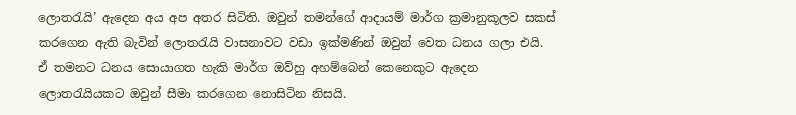ලොතරැයි’ ඇදෙන අය අප අතර සිටිති. ඔවුන් තමන්ගේ ආදායම් මාර්ග ක්‍රමානුකූලව සකස් කරගෙන ඇති බැවින් ලොතරැයි වාසනාවට වඩා ඉක්මණින් ඔවුන් වෙත ධනය ගලා එයි. ඒ තමනට ධනය සොයාගත හැකි මාර්ග ඔව්හු අහම්බෙන් කෙනෙකුට ඇදෙන ලොතරැයියකට ඔවුන් සීමා කරගෙන නොසිටින නිසයි.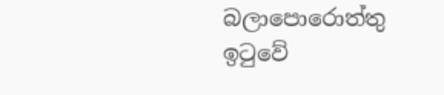බලාපොරොත්තු ඉටුවේ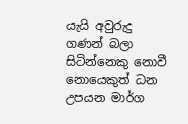යැයි අවුරුදු ගණන් බලා සිටින්නෙකු නොවී නොයෙකුත් ධන උපයන මාර්ග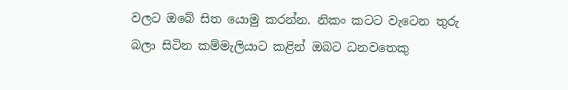වලට ඔබේ සිත යොමු කරන්න. නිකං කටට වැටෙන තුරු බලා සිටින කම්මැලියාට කළින් ඔබට ධනවතෙකු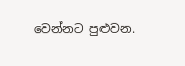වෙන්නට පුළුවන.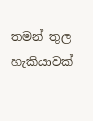තමන් තුල හැකියාවක්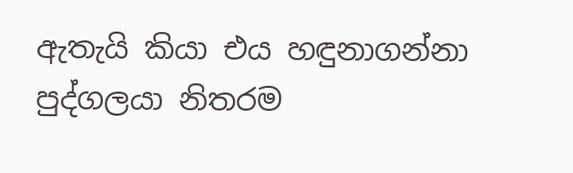ඇතැයි කියා එය හඳුනාගන්නා පුද්ගලයා නිතරම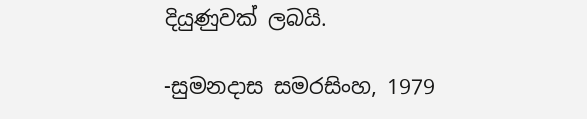දියුණුවක් ලබයි.

-සුමනදාස සමරසිංහ, 1979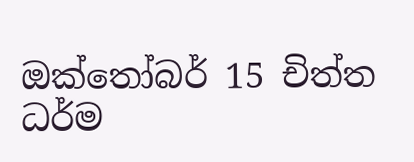ඔක්තෝබර් 15 චිත්ත ධර්ම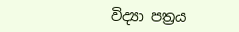විද්‍යා පත්‍රය